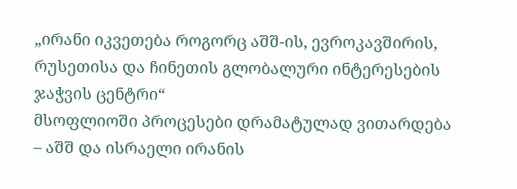„ირანი იკვეთება როგორც აშშ-ის, ევროკავშირის, რუსეთისა და ჩინეთის გლობალური ინტერესების ჯაჭვის ცენტრი“
მსოფლიოში პროცესები დრამატულად ვითარდება – აშშ და ისრაელი ირანის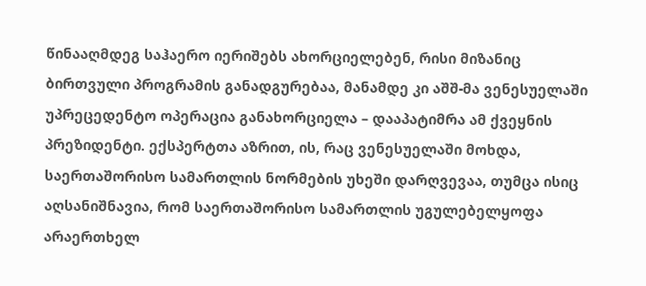წინააღმდეგ საჰაერო იერიშებს ახორციელებენ, რისი მიზანიც ბირთვული პროგრამის განადგურებაა, მანამდე კი აშშ-მა ვენესუელაში უპრეცედენტო ოპერაცია განახორციელა – დააპატიმრა ამ ქვეყნის პრეზიდენტი. ექსპერტთა აზრით, ის, რაც ვენესუელაში მოხდა, საერთაშორისო სამართლის ნორმების უხეში დარღვევაა, თუმცა ისიც აღსანიშნავია, რომ საერთაშორისო სამართლის უგულებელყოფა არაერთხელ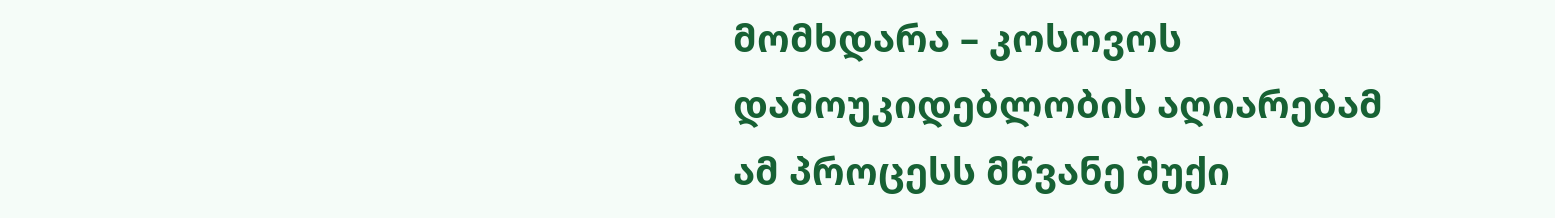მომხდარა – კოსოვოს დამოუკიდებლობის აღიარებამ ამ პროცესს მწვანე შუქი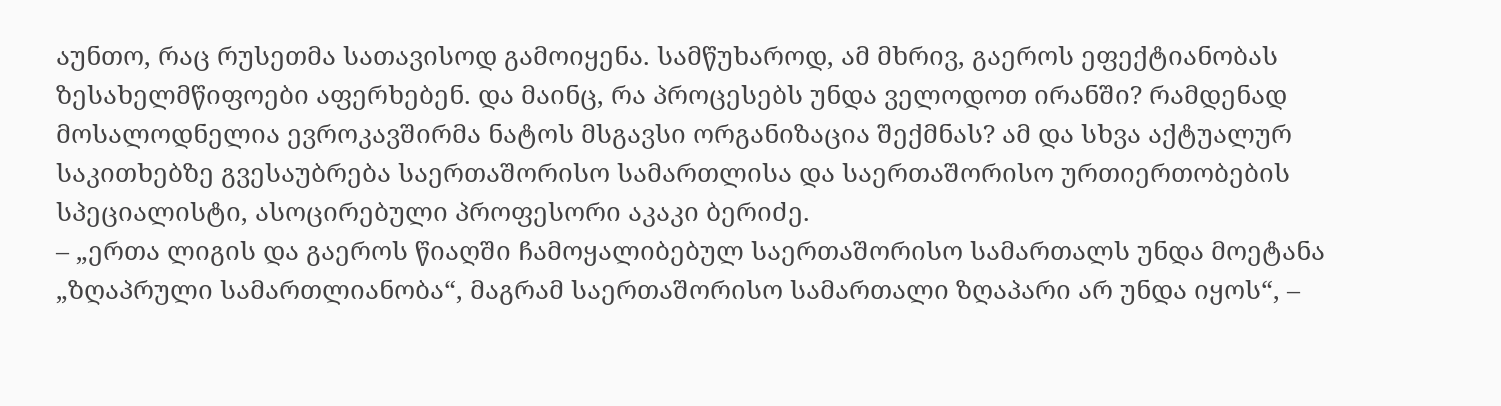აუნთო, რაც რუსეთმა სათავისოდ გამოიყენა. სამწუხაროდ, ამ მხრივ, გაეროს ეფექტიანობას ზესახელმწიფოები აფერხებენ. და მაინც, რა პროცესებს უნდა ველოდოთ ირანში? რამდენად მოსალოდნელია ევროკავშირმა ნატოს მსგავსი ორგანიზაცია შექმნას? ამ და სხვა აქტუალურ საკითხებზე გვესაუბრება საერთაშორისო სამართლისა და საერთაშორისო ურთიერთობების სპეციალისტი, ასოცირებული პროფესორი აკაკი ბერიძე.
– „ერთა ლიგის და გაეროს წიაღში ჩამოყალიბებულ საერთაშორისო სამართალს უნდა მოეტანა „ზღაპრული სამართლიანობა“, მაგრამ საერთაშორისო სამართალი ზღაპარი არ უნდა იყოს“, –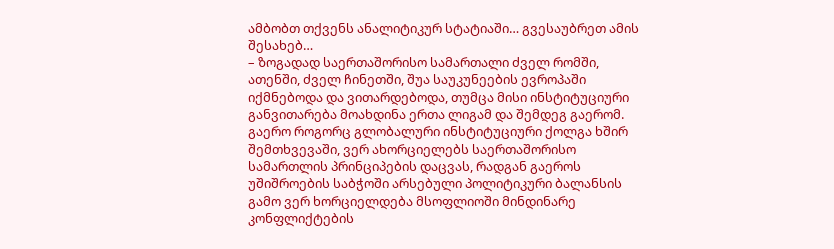ამბობთ თქვენს ანალიტიკურ სტატიაში… გვესაუბრეთ ამის შესახებ…
– ზოგადად საერთაშორისო სამართალი ძველ რომში, ათენში, ძველ ჩინეთში, შუა საუკუნეების ევროპაში იქმნებოდა და ვითარდებოდა, თუმცა მისი ინსტიტუციური განვითარება მოახდინა ერთა ლიგამ და შემდეგ გაერომ. გაერო როგორც გლობალური ინსტიტუციური ქოლგა ხშირ შემთხვევაში, ვერ ახორციელებს საერთაშორისო სამართლის პრინციპების დაცვას, რადგან გაეროს უშიშროების საბჭოში არსებული პოლიტიკური ბალანსის გამო ვერ ხორციელდება მსოფლიოში მინდინარე კონფლიქტების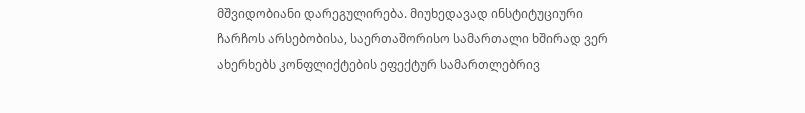მშვიდობიანი დარეგულირება. მიუხედავად ინსტიტუციური ჩარჩოს არსებობისა, საერთაშორისო სამართალი ხშირად ვერ ახერხებს კონფლიქტების ეფექტურ სამართლებრივ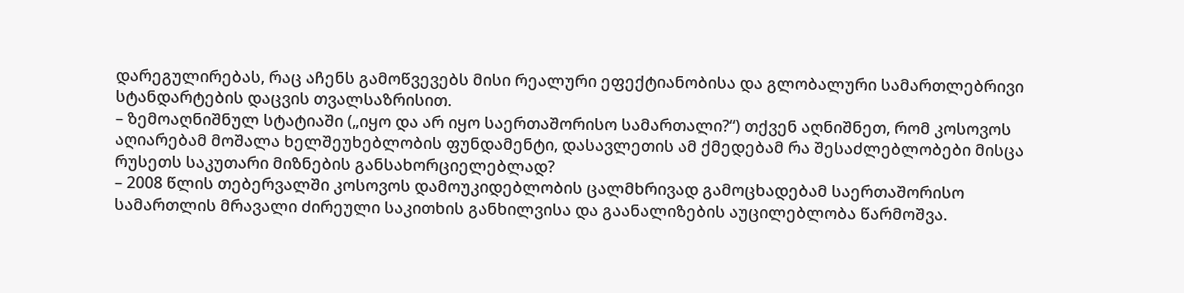დარეგულირებას, რაც აჩენს გამოწვევებს მისი რეალური ეფექტიანობისა და გლობალური სამართლებრივი სტანდარტების დაცვის თვალსაზრისით.
– ზემოაღნიშნულ სტატიაში („იყო და არ იყო საერთაშორისო სამართალი?“) თქვენ აღნიშნეთ, რომ კოსოვოს აღიარებამ მოშალა ხელშეუხებლობის ფუნდამენტი, დასავლეთის ამ ქმედებამ რა შესაძლებლობები მისცა რუსეთს საკუთარი მიზნების განსახორციელებლად?
– 2008 წლის თებერვალში კოსოვოს დამოუკიდებლობის ცალმხრივად გამოცხადებამ საერთაშორისო სამართლის მრავალი ძირეული საკითხის განხილვისა და გაანალიზების აუცილებლობა წარმოშვა.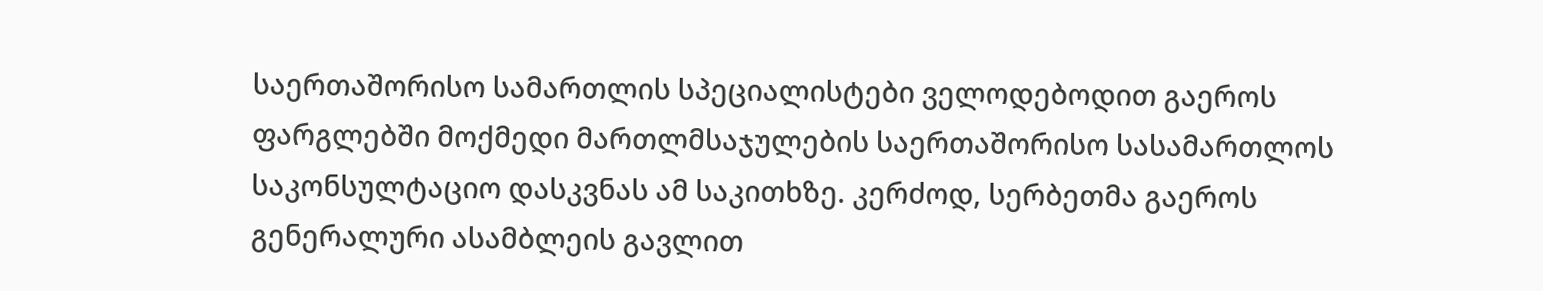საერთაშორისო სამართლის სპეციალისტები ველოდებოდით გაეროს ფარგლებში მოქმედი მართლმსაჯულების საერთაშორისო სასამართლოს საკონსულტაციო დასკვნას ამ საკითხზე. კერძოდ, სერბეთმა გაეროს გენერალური ასამბლეის გავლით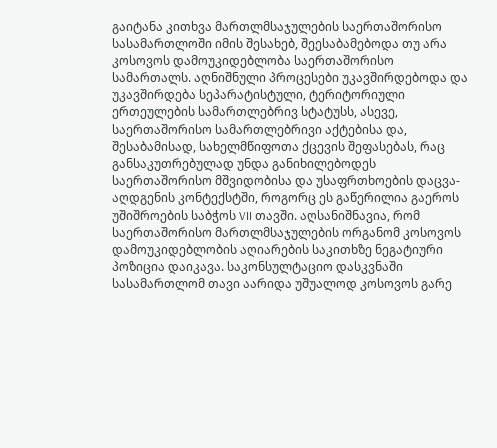გაიტანა კითხვა მართლმსაჯულების საერთაშორისო სასამართლოში იმის შესახებ, შეესაბამებოდა თუ არა კოსოვოს დამოუკიდებლობა საერთაშორისო სამართალს. აღნიშნული პროცესები უკავშირდებოდა და უკავშირდება სეპარატისტული, ტერიტორიული ერთეულების სამართლებრივ სტატუსს, ასევე, საერთაშორისო სამართლებრივი აქტებისა და, შესაბამისად, სახელმწიფოთა ქცევის შეფასებას, რაც განსაკუთრებულად უნდა განიხილებოდეს საერთაშორისო მშვიდობისა და უსაფრთხოების დაცვა-აღდგენის კონტექსტში, როგორც ეს გაწერილია გაეროს უშიშროების საბჭოს VII თავში. აღსანიშნავია, რომ საერთაშორისო მართლმსაჯულების ორგანომ კოსოვოს დამოუკიდებლობის აღიარების საკითხზე ნეგატიური პოზიცია დაიკავა. საკონსულტაციო დასკვნაში სასამართლომ თავი აარიდა უშუალოდ კოსოვოს გარე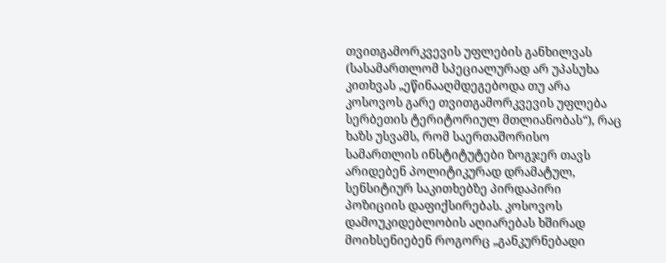თვითგამორკვევის უფლების განხილვას (სასამართლომ სპეციალურად არ უპასუხა კითხვას „ეწინააღმდეგებოდა თუ არა კოსოვოს გარე თვითგამორკვევის უფლება სერბეთის ტერიტორიულ მთლიანობას“), რაც ხაზს უსვამს, რომ საერთაშორისო სამართლის ინსტიტუტები ზოგჯერ თავს არიდებენ პოლიტიკურად დრამატულ, სენსიტიურ საკითხებზე პირდაპირი პოზიციის დაფიქსირებას. კოსოვოს დამოუკიდებლობის აღიარებას ხშირად მოიხსენიებენ როგორც „განკურნებადი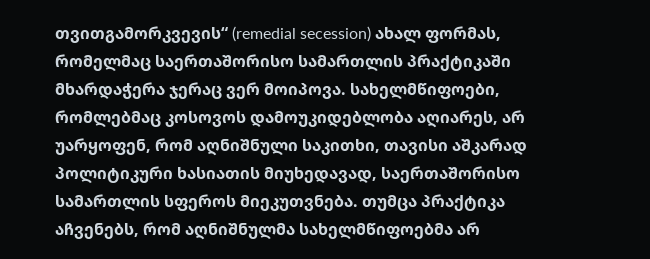თვითგამორკვევის“ (remedial secession) ახალ ფორმას, რომელმაც საერთაშორისო სამართლის პრაქტიკაში მხარდაჭერა ჯერაც ვერ მოიპოვა. სახელმწიფოები, რომლებმაც კოსოვოს დამოუკიდებლობა აღიარეს, არ უარყოფენ, რომ აღნიშნული საკითხი, თავისი აშკარად პოლიტიკური ხასიათის მიუხედავად, საერთაშორისო სამართლის სფეროს მიეკუთვნება. თუმცა პრაქტიკა აჩვენებს, რომ აღნიშნულმა სახელმწიფოებმა არ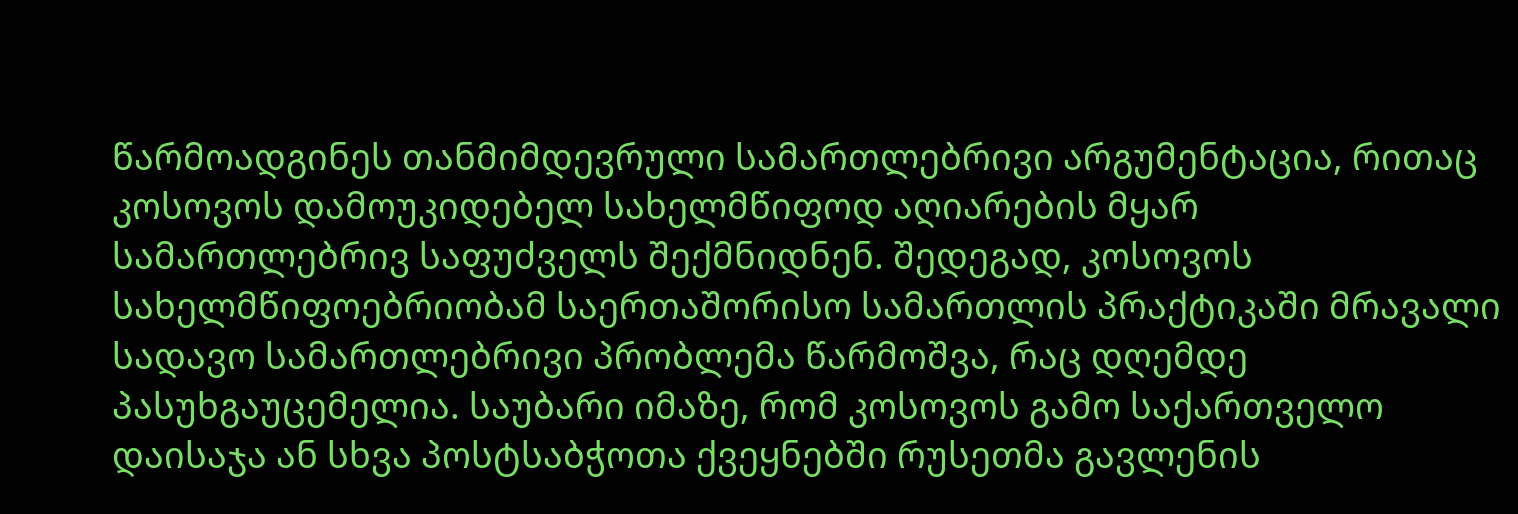წარმოადგინეს თანმიმდევრული სამართლებრივი არგუმენტაცია, რითაც კოსოვოს დამოუკიდებელ სახელმწიფოდ აღიარების მყარ სამართლებრივ საფუძველს შექმნიდნენ. შედეგად, კოსოვოს სახელმწიფოებრიობამ საერთაშორისო სამართლის პრაქტიკაში მრავალი სადავო სამართლებრივი პრობლემა წარმოშვა, რაც დღემდე პასუხგაუცემელია. საუბარი იმაზე, რომ კოსოვოს გამო საქართველო დაისაჯა ან სხვა პოსტსაბჭოთა ქვეყნებში რუსეთმა გავლენის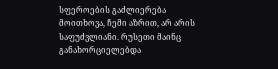სფეროების გაძლიერება მოითხოვა, ჩემი აზრით, არ არის საფუძვლიანი. რუსეთი მაინც განახორციელებდა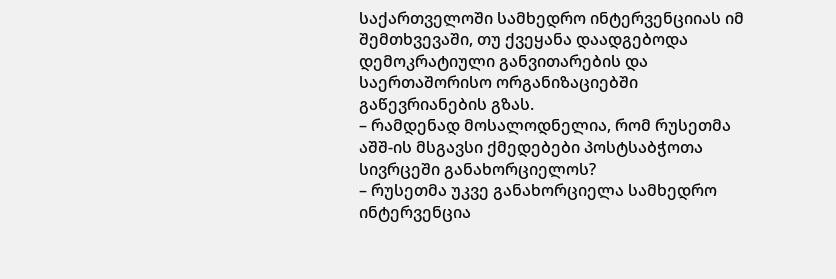საქართველოში სამხედრო ინტერვენციიას იმ შემთხვევაში, თუ ქვეყანა დაადგებოდა დემოკრატიული განვითარების და საერთაშორისო ორგანიზაციებში გაწევრიანების გზას.
– რამდენად მოსალოდნელია, რომ რუსეთმა აშშ-ის მსგავსი ქმედებები პოსტსაბჭოთა სივრცეში განახორციელოს?
– რუსეთმა უკვე განახორციელა სამხედრო ინტერვენცია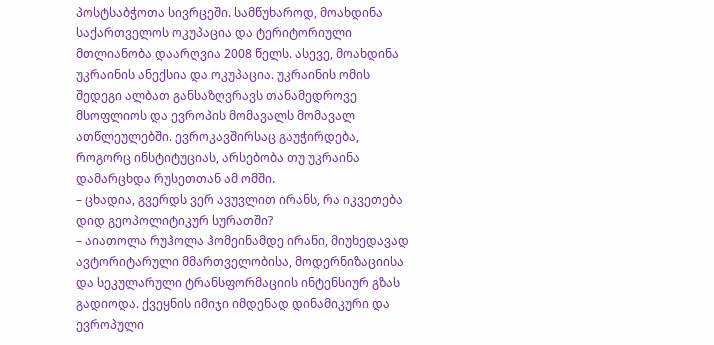პოსტსაბჭოთა სივრცეში. სამწუხაროდ, მოახდინა საქართველოს ოკუპაცია და ტერიტორიული მთლიანობა დაარღვია 2008 წელს. ასევე, მოახდინა უკრაინის ანექსია და ოკუპაცია. უკრაინის ომის შედეგი ალბათ განსაზღვრავს თანამედროვე მსოფლიოს და ევროპის მომავალს მომავალ ათწლეულებში. ევროკავშირსაც გაუჭირდება, როგორც ინსტიტუციას, არსებობა თუ უკრაინა დამარცხდა რუსეთთან ამ ომში.
– ცხადია, გვერდს ვერ ავუვლით ირანს, რა იკვეთება დიდ გეოპოლიტიკურ სურათში?
– აიათოლა რუჰოლა ჰომეინამდე ირანი, მიუხედავად ავტორიტარული მმართველობისა, მოდერნიზაციისა და სეკულარული ტრანსფორმაციის ინტენსიურ გზას გადიოდა. ქვეყნის იმიჯი იმდენად დინამიკური და ევროპული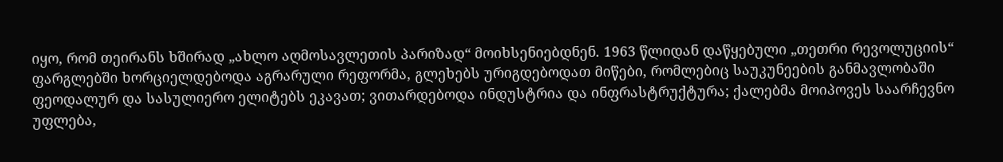იყო, რომ თეირანს ხშირად „ახლო აღმოსავლეთის პარიზად“ მოიხსენიებდნენ. 1963 წლიდან დაწყებული „თეთრი რევოლუციის“ ფარგლებში ხორციელდებოდა აგრარული რეფორმა, გლეხებს ურიგდებოდათ მიწები, რომლებიც საუკუნეების განმავლობაში ფეოდალურ და სასულიერო ელიტებს ეკავათ; ვითარდებოდა ინდუსტრია და ინფრასტრუქტურა; ქალებმა მოიპოვეს საარჩევნო უფლება,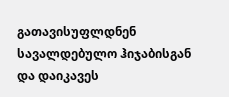გათავისუფლდნენ სავალდებულო ჰიჯაბისგან და დაიკავეს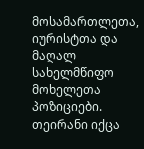მოსამართლეთა, იურისტთა და მაღალ სახელმწიფო მოხელეთა პოზიციები. თეირანი იქცა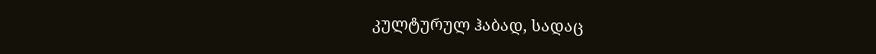კულტურულ ჰაბად, სადაც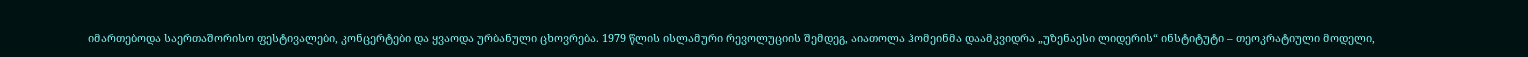იმართებოდა საერთაშორისო ფესტივალები, კონცერტები და ყვაოდა ურბანული ცხოვრება. 1979 წლის ისლამური რევოლუციის შემდეგ, აიათოლა ჰომეინმა დაამკვიდრა „უზენაესი ლიდერის“ ინსტიტუტი – თეოკრატიული მოდელი,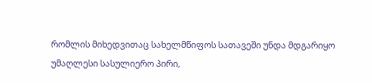რომლის მიხედვითაც სახელმწიფოს სათავეში უნდა მდგარიყო უმაღლესი სასულიერო პირი,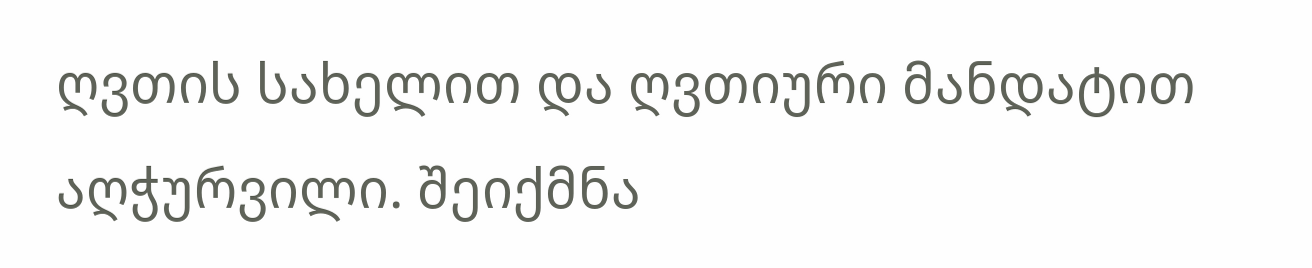ღვთის სახელით და ღვთიური მანდატით აღჭურვილი. შეიქმნა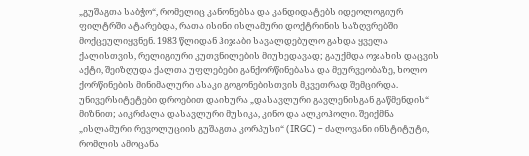„გუშაგთა საბჭო“, რომელიც კანონებსა და კანდიდატებს იდეოლოგიურ ფილტრში ატარებდა, რათა ისინი ისლამური დოქტრინის საზღვრებში მოქცეულიყვნენ. 1983 წლიდან ჰიჯაბი სავალდებულო გახდა ყველა ქალისთვის, რელიგიური კუთვნილების მიუხედავად; გაუქმდა ოჯახის დაცვის აქტი, შეიზღუდა ქალთა უფლებები განქორწინებასა და მეურვეობაზე, ხოლო ქორწინების მინიმალური ასაკი გოგონებისთვის მკვეთრად შემცირდა. უნივერსიტეტები დროებით დაიხურა „დასავლური გავლენისგან გაწმენდის“ მიზნით; აიკრძალა დასავლური მუსიკა, კინო და ალკოჰოლი. შეიქმნა „ისლამური რევოლუციის გუშაგთა კორპუსი“ (IRGC) – ძალოვანი ინსტიტუტი, რომლის ამოცანა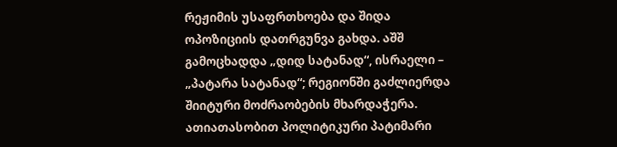რეჟიმის უსაფრთხოება და შიდა ოპოზიციის დათრგუნვა გახდა. აშშ გამოცხადდა „დიდ სატანად“, ისრაელი – „პატარა სატანად“; რეგიონში გაძლიერდა შიიტური მოძრაობების მხარდაჭერა. ათიათასობით პოლიტიკური პატიმარი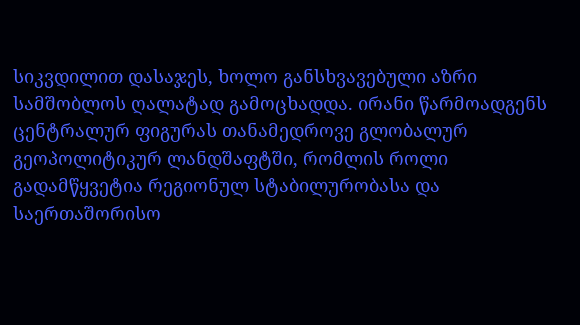სიკვდილით დასაჯეს, ხოლო განსხვავებული აზრი სამშობლოს ღალატად გამოცხადდა. ირანი წარმოადგენს ცენტრალურ ფიგურას თანამედროვე გლობალურ გეოპოლიტიკურ ლანდშაფტში, რომლის როლი გადამწყვეტია რეგიონულ სტაბილურობასა და საერთაშორისო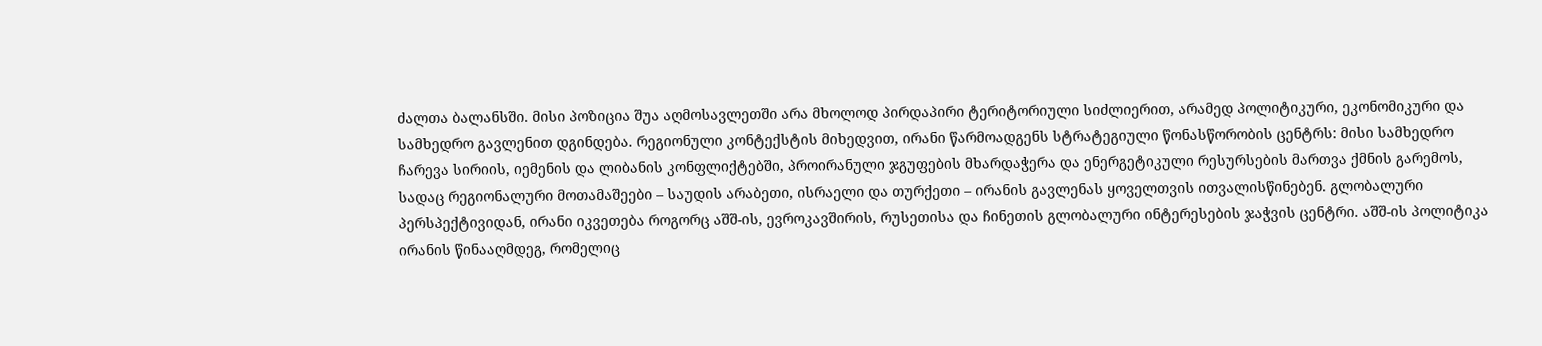ძალთა ბალანსში. მისი პოზიცია შუა აღმოსავლეთში არა მხოლოდ პირდაპირი ტერიტორიული სიძლიერით, არამედ პოლიტიკური, ეკონომიკური და სამხედრო გავლენით დგინდება. რეგიონული კონტექსტის მიხედვით, ირანი წარმოადგენს სტრატეგიული წონასწორობის ცენტრს: მისი სამხედრო ჩარევა სირიის, იემენის და ლიბანის კონფლიქტებში, პროირანული ჯგუფების მხარდაჭერა და ენერგეტიკული რესურსების მართვა ქმნის გარემოს, სადაც რეგიონალური მოთამაშეები – საუდის არაბეთი, ისრაელი და თურქეთი – ირანის გავლენას ყოველთვის ითვალისწინებენ. გლობალური პერსპექტივიდან, ირანი იკვეთება როგორც აშშ-ის, ევროკავშირის, რუსეთისა და ჩინეთის გლობალური ინტერესების ჯაჭვის ცენტრი. აშშ-ის პოლიტიკა ირანის წინააღმდეგ, რომელიც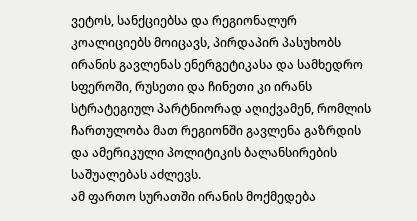ვეტოს, სანქციებსა და რეგიონალურ კოალიციებს მოიცავს, პირდაპირ პასუხობს ირანის გავლენას ენერგეტიკასა და სამხედრო სფეროში, რუსეთი და ჩინეთი კი ირანს სტრატეგიულ პარტნიორად აღიქვამენ, რომლის ჩართულობა მათ რეგიონში გავლენა გაზრდის და ამერიკული პოლიტიკის ბალანსირების საშუალებას აძლევს.
ამ ფართო სურათში ირანის მოქმედება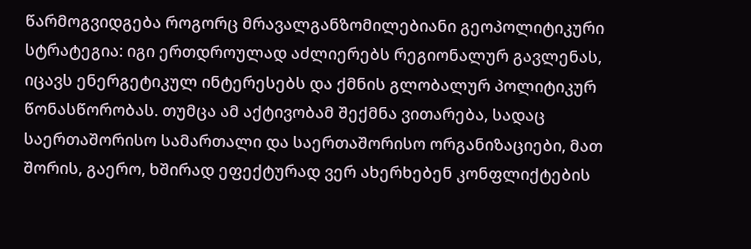წარმოგვიდგება როგორც მრავალგანზომილებიანი გეოპოლიტიკური სტრატეგია: იგი ერთდროულად აძლიერებს რეგიონალურ გავლენას, იცავს ენერგეტიკულ ინტერესებს და ქმნის გლობალურ პოლიტიკურ წონასწორობას. თუმცა ამ აქტივობამ შექმნა ვითარება, სადაც საერთაშორისო სამართალი და საერთაშორისო ორგანიზაციები, მათ შორის, გაერო, ხშირად ეფექტურად ვერ ახერხებენ კონფლიქტების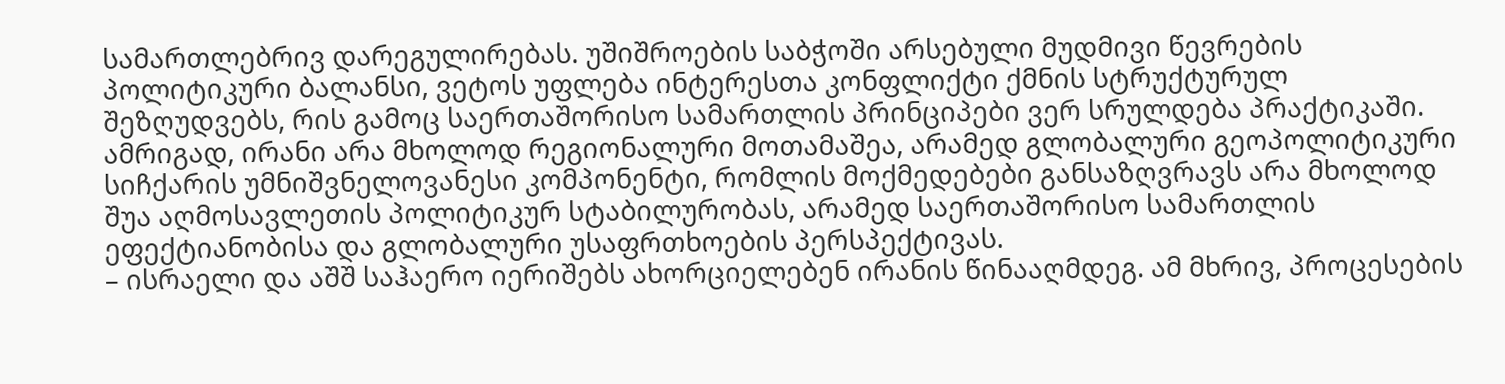სამართლებრივ დარეგულირებას. უშიშროების საბჭოში არსებული მუდმივი წევრების პოლიტიკური ბალანსი, ვეტოს უფლება ინტერესთა კონფლიქტი ქმნის სტრუქტურულ შეზღუდვებს, რის გამოც საერთაშორისო სამართლის პრინციპები ვერ სრულდება პრაქტიკაში. ამრიგად, ირანი არა მხოლოდ რეგიონალური მოთამაშეა, არამედ გლობალური გეოპოლიტიკური სიჩქარის უმნიშვნელოვანესი კომპონენტი, რომლის მოქმედებები განსაზღვრავს არა მხოლოდ შუა აღმოსავლეთის პოლიტიკურ სტაბილურობას, არამედ საერთაშორისო სამართლის ეფექტიანობისა და გლობალური უსაფრთხოების პერსპექტივას.
– ისრაელი და აშშ საჰაერო იერიშებს ახორციელებენ ირანის წინააღმდეგ. ამ მხრივ, პროცესების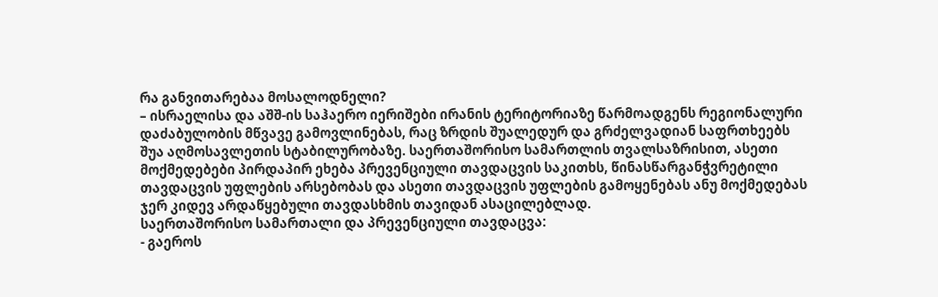რა განვითარებაა მოსალოდნელი?
– ისრაელისა და აშშ-ის საჰაერო იერიშები ირანის ტერიტორიაზე წარმოადგენს რეგიონალური დაძაბულობის მწვავე გამოვლინებას, რაც ზრდის შუალედურ და გრძელვადიან საფრთხეებს შუა აღმოსავლეთის სტაბილურობაზე. საერთაშორისო სამართლის თვალსაზრისით, ასეთი მოქმედებები პირდაპირ ეხება პრევენციული თავდაცვის საკითხს, წინასწარგანჭვრეტილი თავდაცვის უფლების არსებობას და ასეთი თავდაცვის უფლების გამოყენებას ანუ მოქმედებას ჯერ კიდევ არდაწყებული თავდასხმის თავიდან ასაცილებლად.
საერთაშორისო სამართალი და პრევენციული თავდაცვა:
- გაეროს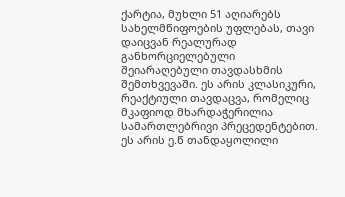ქარტია, მუხლი 51 აღიარებს სახელმწიფოების უფლებას, თავი დაიცვან რეალურად განხორციელებული შეიარაღებული თავდასხმის შემთხვევაში. ეს არის კლასიკური, რეაქტიული თავდაცვა, რომელიც მკაფიოდ მხარდაჭერილია სამართლებრივი პრეცედენტებით. ეს არის ე.წ თანდაყოლილი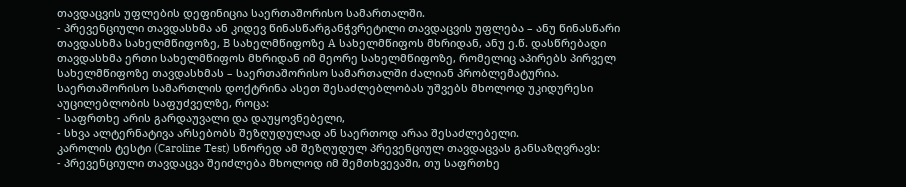თავდაცვის უფლების დეფინიცია საერთაშორისო სამართალში.
- პრევენციული თავდასხმა ან კიდევ წინასწარგანჭვრეტილი თავდაცვის უფლება – ანუ წინასწარი თავდასხმა სახელმწიფოზე, B სახელმწიფოზე A სახელმწიფოს მხრიდან, ანუ ე.წ. დასწრებადი თავდასხმა ერთი სახელმწიფოს მხრიდან იმ მეორე სახელმწიფოზე, რომელიც აპირებს პირველ სახელმწიფოზე თავდასხმას – საერთაშორისო სამართალში ძალიან პრობლემატურია. საერთაშორისო სამართლის დოქტრინა ასეთ შესაძლებლობას უშვებს მხოლოდ უკიდურესი აუცილებლობის საფუძველზე, როცა:
- საფრთხე არის გარდაუვალი და დაუყოვნებელი,
- სხვა ალტერნატივა არსებობს შეზღუდულად ან საერთოდ არაა შესაძლებელი.
კაროლის ტესტი (Caroline Test) სწორედ ამ შეზღუდულ პრევენციულ თავდაცვას განსაზღვრავს:
- პრევენციული თავდაცვა შეიძლება მხოლოდ იმ შემთხვევაში, თუ საფრთხე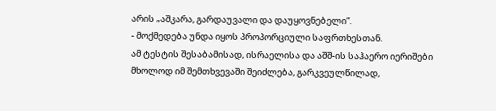არის „აშკარა, გარდაუვალი და დაუყოვნებელი“.
- მოქმედება უნდა იყოს პროპორციული საფრთხესთან.
ამ ტესტის შესაბამისად, ისრაელისა და აშშ-ის საჰაერო იერიშები მხოლოდ იმ შემთხვევაში შეიძლება, გარკვეულწილად,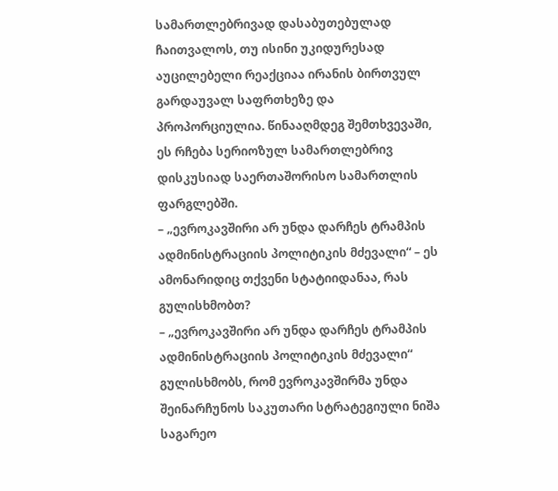სამართლებრივად დასაბუთებულად ჩაითვალოს, თუ ისინი უკიდურესად აუცილებელი რეაქციაა ირანის ბირთვულ გარდაუვალ საფრთხეზე და პროპორციულია. წინააღმდეგ შემთხვევაში, ეს რჩება სერიოზულ სამართლებრივ დისკუსიად საერთაშორისო სამართლის ფარგლებში.
– „ევროკავშირი არ უნდა დარჩეს ტრამპის ადმინისტრაციის პოლიტიკის მძევალი“ – ეს ამონარიდიც თქვენი სტატიიდანაა, რას გულისხმობთ?
– „ევროკავშირი არ უნდა დარჩეს ტრამპის ადმინისტრაციის პოლიტიკის მძევალი“ გულისხმობს, რომ ევროკავშირმა უნდა შეინარჩუნოს საკუთარი სტრატეგიული ნიშა საგარეო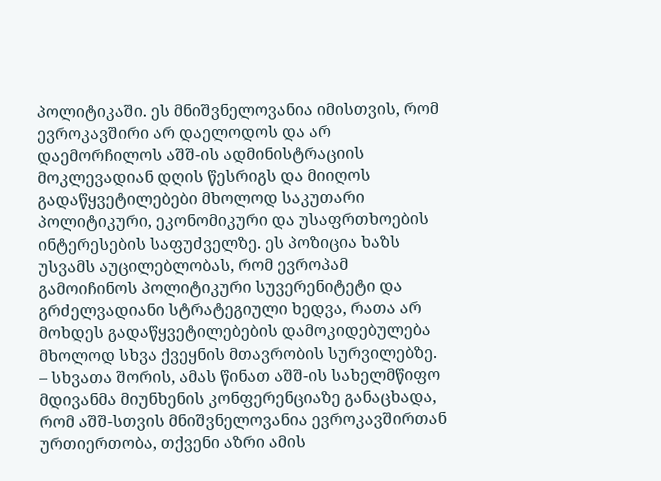პოლიტიკაში. ეს მნიშვნელოვანია იმისთვის, რომ ევროკავშირი არ დაელოდოს და არ დაემორჩილოს აშშ-ის ადმინისტრაციის მოკლევადიან დღის წესრიგს და მიიღოს გადაწყვეტილებები მხოლოდ საკუთარი პოლიტიკური, ეკონომიკური და უსაფრთხოების ინტერესების საფუძველზე. ეს პოზიცია ხაზს უსვამს აუცილებლობას, რომ ევროპამ გამოიჩინოს პოლიტიკური სუვერენიტეტი და გრძელვადიანი სტრატეგიული ხედვა, რათა არ მოხდეს გადაწყვეტილებების დამოკიდებულება მხოლოდ სხვა ქვეყნის მთავრობის სურვილებზე.
– სხვათა შორის, ამას წინათ აშშ-ის სახელმწიფო მდივანმა მიუნხენის კონფერენციაზე განაცხადა, რომ აშშ-სთვის მნიშვნელოვანია ევროკავშირთან ურთიერთობა, თქვენი აზრი ამის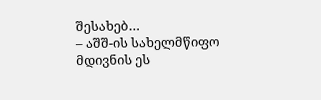შესახებ…
– აშშ-ის სახელმწიფო მდივნის ეს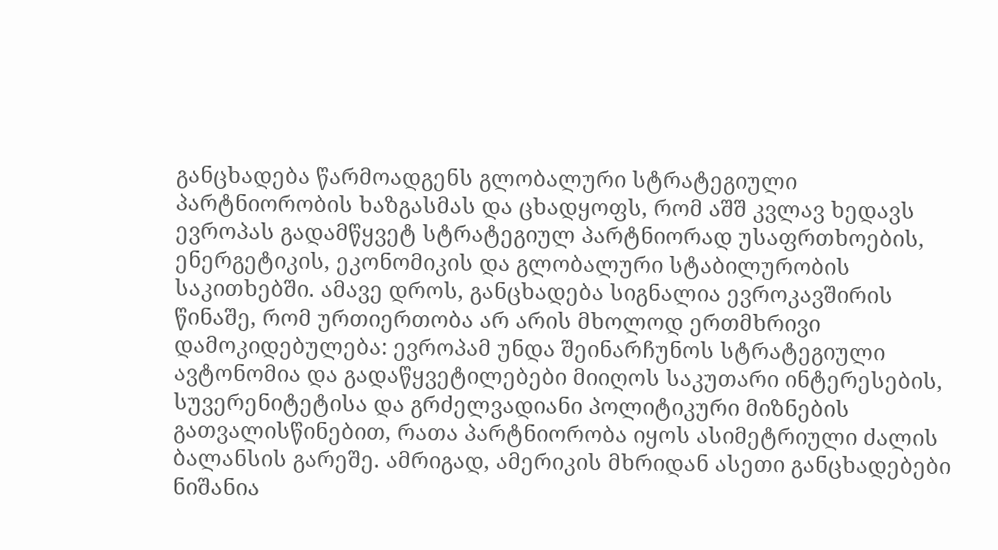განცხადება წარმოადგენს გლობალური სტრატეგიული პარტნიორობის ხაზგასმას და ცხადყოფს, რომ აშშ კვლავ ხედავს ევროპას გადამწყვეტ სტრატეგიულ პარტნიორად უსაფრთხოების, ენერგეტიკის, ეკონომიკის და გლობალური სტაბილურობის საკითხებში. ამავე დროს, განცხადება სიგნალია ევროკავშირის წინაშე, რომ ურთიერთობა არ არის მხოლოდ ერთმხრივი დამოკიდებულება: ევროპამ უნდა შეინარჩუნოს სტრატეგიული ავტონომია და გადაწყვეტილებები მიიღოს საკუთარი ინტერესების, სუვერენიტეტისა და გრძელვადიანი პოლიტიკური მიზნების გათვალისწინებით, რათა პარტნიორობა იყოს ასიმეტრიული ძალის ბალანსის გარეშე. ამრიგად, ამერიკის მხრიდან ასეთი განცხადებები ნიშანია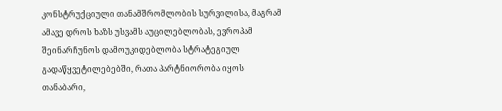კონსტრუქციული თანამშრომლობის სურვილისა, მაგრამ ამავე დროს ხაზს უსვამს აუცილებლობას, ევროპამ შეინარჩუნოს დამოუკიდებლობა სტრატეგიულ გადაწყვეტილებებში, რათა პარტნიორობა იყოს თანაბარი,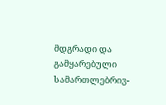მდგრადი და გამყარებული სამართლებრივ-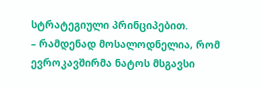სტრატეგიული პრინციპებით.
– რამდენად მოსალოდნელია, რომ ევროკავშირმა ნატოს მსგავსი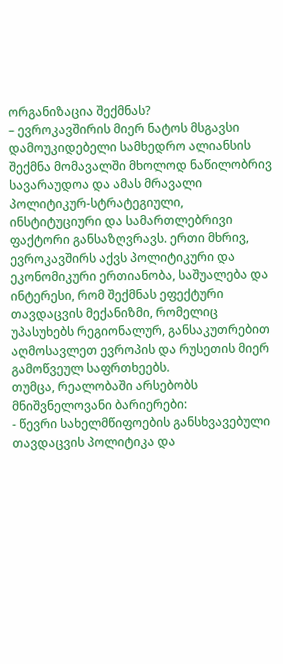ორგანიზაცია შექმნას?
– ევროკავშირის მიერ ნატოს მსგავსი დამოუკიდებელი სამხედრო ალიანსის შექმნა მომავალში მხოლოდ ნაწილობრივ სავარაუდოა და ამას მრავალი პოლიტიკურ-სტრატეგიული, ინსტიტუციური და სამართლებრივი ფაქტორი განსაზღვრავს. ერთი მხრივ, ევროკავშირს აქვს პოლიტიკური და ეკონომიკური ერთიანობა, საშუალება და ინტერესი, რომ შექმნას ეფექტური თავდაცვის მექანიზმი, რომელიც უპასუხებს რეგიონალურ, განსაკუთრებით აღმოსავლეთ ევროპის და რუსეთის მიერ გამოწვეულ საფრთხეებს.
თუმცა, რეალობაში არსებობს მნიშვნელოვანი ბარიერები:
- წევრი სახელმწიფოების განსხვავებული თავდაცვის პოლიტიკა და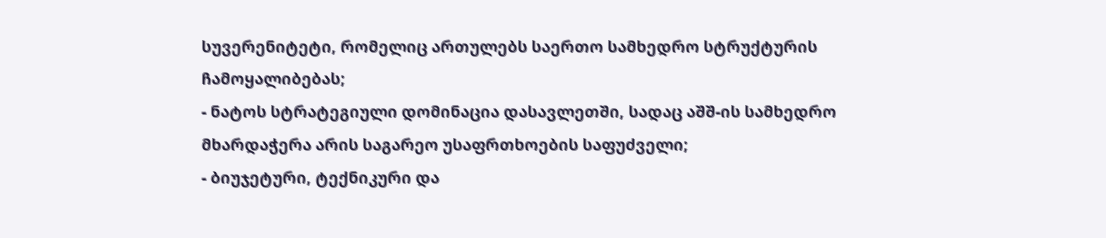სუვერენიტეტი, რომელიც ართულებს საერთო სამხედრო სტრუქტურის ჩამოყალიბებას;
- ნატოს სტრატეგიული დომინაცია დასავლეთში, სადაც აშშ-ის სამხედრო მხარდაჭერა არის საგარეო უსაფრთხოების საფუძველი;
- ბიუჯეტური, ტექნიკური და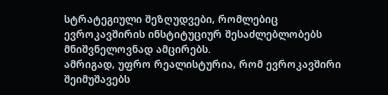სტრატეგიული შეზღუდვები, რომლებიც ევროკავშირის ინსტიტუციურ შესაძლებლობებს მნიშვნელოვნად ამცირებს.
ამრიგად, უფრო რეალისტურია, რომ ევროკავშირი შეიმუშავებს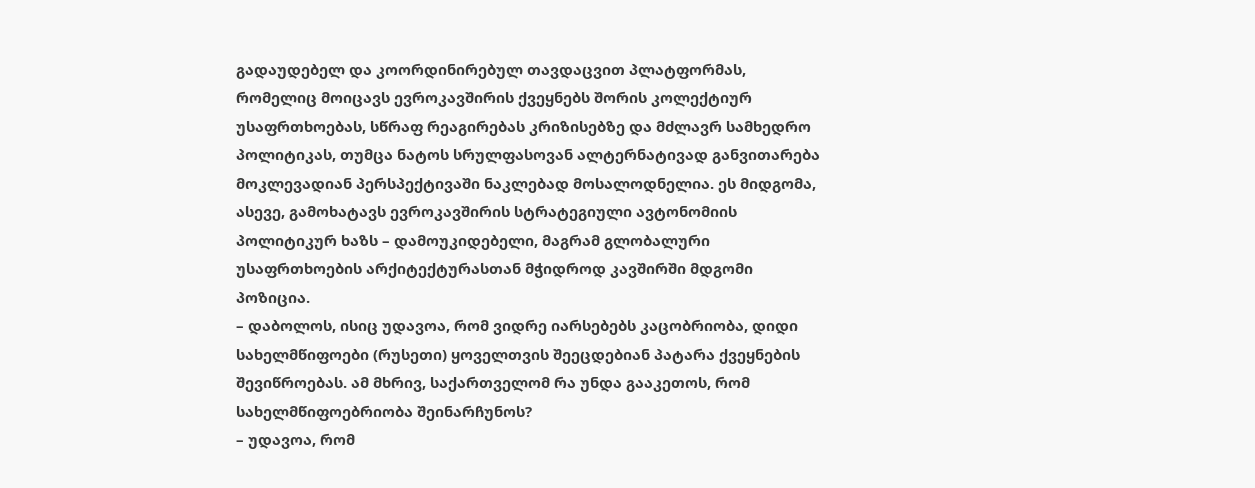გადაუდებელ და კოორდინირებულ თავდაცვით პლატფორმას, რომელიც მოიცავს ევროკავშირის ქვეყნებს შორის კოლექტიურ უსაფრთხოებას, სწრაფ რეაგირებას კრიზისებზე და მძლავრ სამხედრო პოლიტიკას, თუმცა ნატოს სრულფასოვან ალტერნატივად განვითარება მოკლევადიან პერსპექტივაში ნაკლებად მოსალოდნელია. ეს მიდგომა, ასევე, გამოხატავს ევროკავშირის სტრატეგიული ავტონომიის პოლიტიკურ ხაზს – დამოუკიდებელი, მაგრამ გლობალური უსაფრთხოების არქიტექტურასთან მჭიდროდ კავშირში მდგომი პოზიცია.
– დაბოლოს, ისიც უდავოა, რომ ვიდრე იარსებებს კაცობრიობა, დიდი სახელმწიფოები (რუსეთი) ყოველთვის შეეცდებიან პატარა ქვეყნების შევიწროებას. ამ მხრივ, საქართველომ რა უნდა გააკეთოს, რომ სახელმწიფოებრიობა შეინარჩუნოს?
– უდავოა, რომ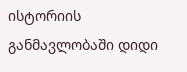ისტორიის განმავლობაში დიდი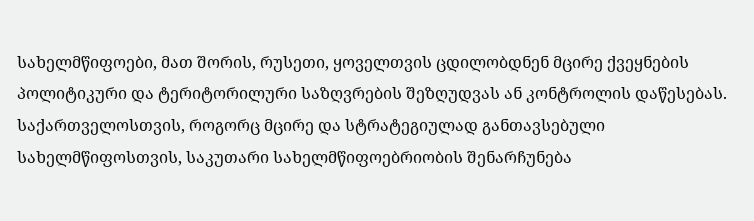სახელმწიფოები, მათ შორის, რუსეთი, ყოველთვის ცდილობდნენ მცირე ქვეყნების პოლიტიკური და ტერიტორილური საზღვრების შეზღუდვას ან კონტროლის დაწესებას. საქართველოსთვის, როგორც მცირე და სტრატეგიულად განთავსებული სახელმწიფოსთვის, საკუთარი სახელმწიფოებრიობის შენარჩუნება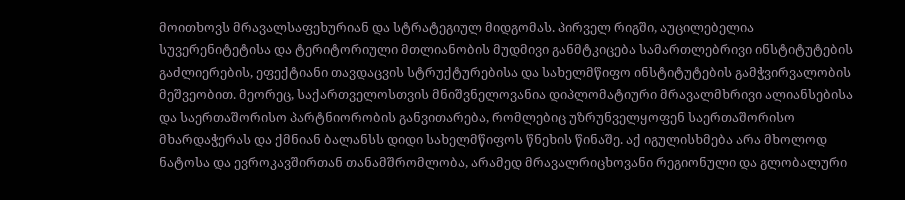მოითხოვს მრავალსაფეხურიან და სტრატეგიულ მიდგომას. პირველ რიგში, აუცილებელია სუვერენიტეტისა და ტერიტორიული მთლიანობის მუდმივი განმტკიცება სამართლებრივი ინსტიტუტების გაძლიერების, ეფექტიანი თავდაცვის სტრუქტურებისა და სახელმწიფო ინსტიტუტების გამჭვირვალობის მეშვეობით. მეორეც, საქართველოსთვის მნიშვნელოვანია დიპლომატიური მრავალმხრივი ალიანსებისა და საერთაშორისო პარტნიორობის განვითარება, რომლებიც უზრუნველყოფენ საერთაშორისო მხარდაჭერას და ქმნიან ბალანსს დიდი სახელმწიფოს წნეხის წინაშე. აქ იგულისხმება არა მხოლოდ ნატოსა და ევროკავშირთან თანამშრომლობა, არამედ მრავალრიცხოვანი რეგიონული და გლობალური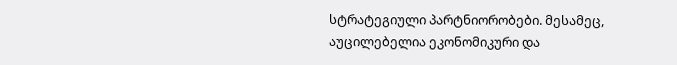სტრატეგიული პარტნიორობები. მესამეც, აუცილებელია ეკონომიკური და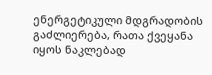ენერგეტიკული მდგრადობის გაძლიერება, რათა ქვეყანა იყოს ნაკლებად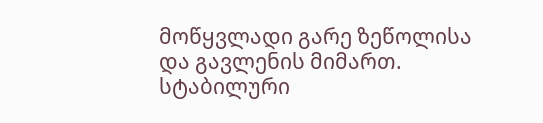მოწყვლადი გარე ზეწოლისა და გავლენის მიმართ. სტაბილური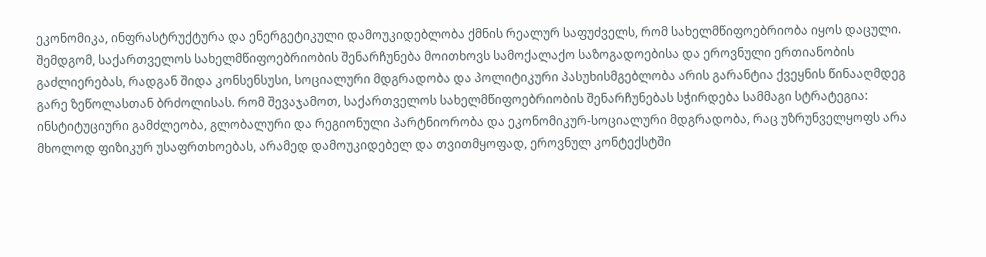ეკონომიკა, ინფრასტრუქტურა და ენერგეტიკული დამოუკიდებლობა ქმნის რეალურ საფუძველს, რომ სახელმწიფოებრიობა იყოს დაცული. შემდგომ, საქართველოს სახელმწიფოებრიობის შენარჩუნება მოითხოვს სამოქალაქო საზოგადოებისა და ეროვნული ერთიანობის გაძლიერებას, რადგან შიდა კონსენსუსი, სოციალური მდგრადობა და პოლიტიკური პასუხისმგებლობა არის გარანტია ქვეყნის წინააღმდეგ გარე ზეწოლასთან ბრძოლისას. რომ შევაჯამოთ, საქართველოს სახელმწიფოებრიობის შენარჩუნებას სჭირდება სამმაგი სტრატეგია: ინსტიტუციური გამძლეობა, გლობალური და რეგიონული პარტნიორობა და ეკონომიკურ-სოციალური მდგრადობა, რაც უზრუნველყოფს არა მხოლოდ ფიზიკურ უსაფრთხოებას, არამედ დამოუკიდებელ და თვითმყოფად, ეროვნულ კონტექსტში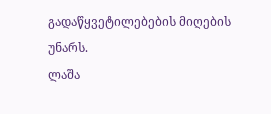გადაწყვეტილებების მიღების უნარს.
ლაშა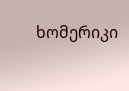ხომერიკი